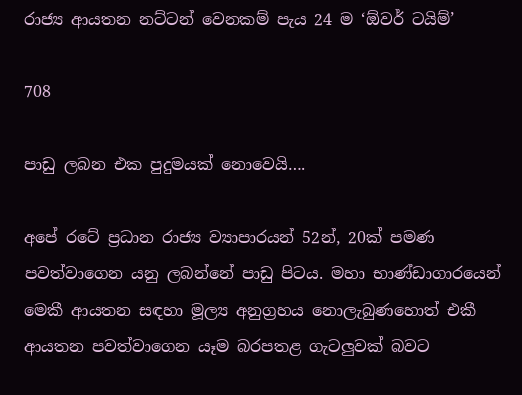රාජ්‍ය ආයතන නට්ටන් වෙනකම් පැය 24 ම ‘ඕවර් ටයිම්’

708

පාඩු ලබන එක පුදුමයක් නොවෙයි….

අපේ රටේ ප්‍රධාන රාජ්‍ය ව්‍යාපාරයන් 52න්, 20ක් පමණ පවත්වාගෙන යනු ලබන්නේ පාඩු පිටය. මහා භාණ්ඩාගාරයෙන් මෙකී ආයතන සඳහා මූල්‍ය අනුග්‍රහය නොලැබුණහොත් එකී ආයතන පවත්වාගෙන යෑම බරපතළ ගැටලුවක් බවට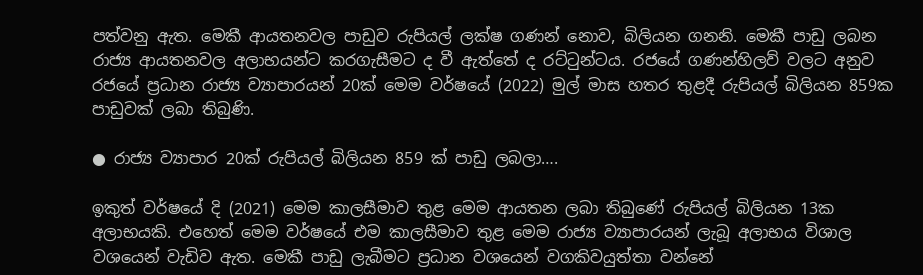පත්වනු ඇත. මෙකී ආයතනවල පාඩුව රුපියල් ලක්ෂ ගණන් නොව, බිලියන ගනනි. මෙකී පාඩු ලබන රාජ්‍ය ආයතනවල අලාභයන්ට කරගැසීමට ද වී ඇත්තේ ද රට්ටුන්ටය. රජයේ ගණන්හිලව් වලට අනුව රජයේ ප්‍රධාන රාජ්‍ය ව්‍යාපාරයන් 20ක් මෙම වර්ෂයේ (2022) මුල් මාස හතර තුළදී රුපියල් බිලියන 859ක පාඩුවක් ලබා තිබුණි.

● රාජ්‍ය ව්‍යාපාර 20ක් රුපියල් බිලියන 859 ක් පාඩු ලබලා….

ඉකුත් වර්ෂයේ දි (2021) මෙම කාලසීමාව තුළ මෙම ආයතන ලබා තිබුණේ රුපියල් බිලියන 13ක අලාභයකි. එහෙත් මෙම වර්ෂයේ එම කාලසීමාව තුළ මෙම රාජ්‍ය ව්‍යාපාරයන් ලැබූ අලාභය විශාල වශයෙන් වැඩිව ඇත. මෙකී පාඩු ලැබීමට ප්‍රධාන වශයෙන් වගකිවයුත්තා වන්නේ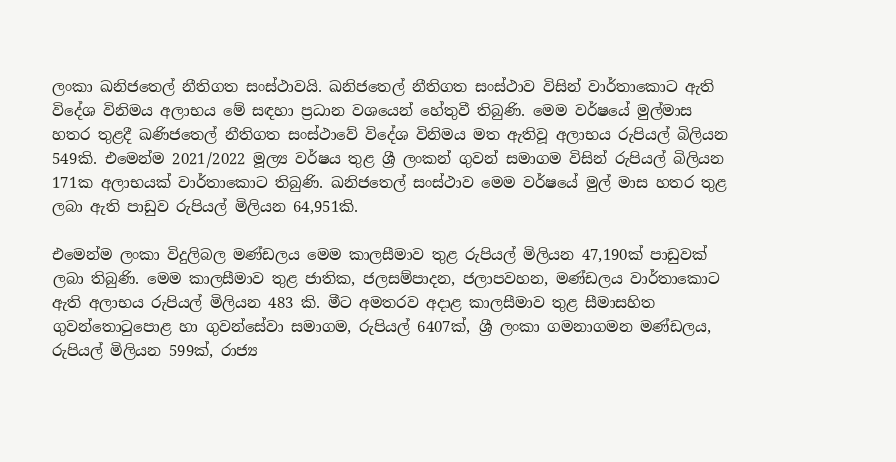ලංකා ඛනිජතෙල් නීතිගත සංස්ථාවයි. ඛනිජතෙල් නීතිගත සංස්ථාව විසින් වාර්තාකොට ඇති විදේශ විනිමය අලාභය මේ සඳහා ප්‍රධාන වශයෙන් හේතුවී තිබුණි. මෙම වර්ෂයේ මුල්මාස හතර තුළදී ඛණිජතෙල් නීතිගත සංස්ථාවේ විදේශ විනිමය මත ඇතිවූ අලාභය රුපියල් බිලියන 549කි. එමෙන්ම 2021/2022 මූල්‍ය වර්ෂය තුළ ශ්‍රී ලංකන් ගුවන් සමාගම විසින් රුපියල් බිලියන 171ක අලාභයක් වාර්තාකොට තිබුණි. ඛනිජතෙල් සංස්ථාව මෙම වර්ෂයේ මුල් මාස හතර තුළ ලබා ඇති පාඩුව රුපියල් මිලියන 64,951කි.

එමෙන්ම ලංකා විදුලිබල මණ්ඩලය මෙම කාලසීමාව තුළ රුපියල් මිලියන 47,190ක් පාඩුවක් ලබා තිබුණි. මෙම කාලසීමාව තුළ ජාතික, ජලසම්පාදන, ජලාපවහන, මණ්ඩලය වාර්තාකොට ඇති අලාභය රුපියල් මිලියන 483 කි. මීට අමතරව අදාළ කාලසීමාව තුළ සීමාසහිත ගුවන්තොටුපොළ හා ගුවන්සේවා සමාගම, රුපියල් 6407ක්, ශ්‍රී ලංකා ගමනාගමන මණ්ඩලය, රුපියල් මිලියන 599ක්, රාජ්‍ය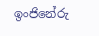ඉංජිනේරු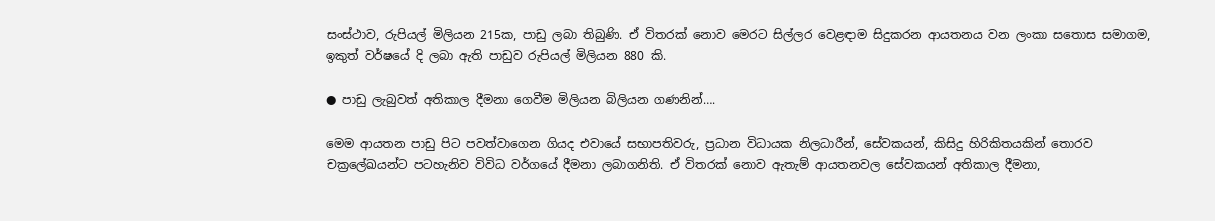සංස්ථාව, රුපියල් මිලියන 215ක, පාඩු ලබා තිබුණි. ඒ විතරක් නොව මෙරට සිල්ලර වෙළඳාම සිදුකරන ආයතනය වන ලංකා සතොස සමාගම, ඉකුත් වර්ෂයේ දි ලබා ඇති පාඩුව රුපියල් මිලියන 880 කි.

● පාඩු ලැබුවත් අතිකාල දීමනා ගෙවීම මිලියන බිලියන ගණනින්….

මෙම ආයතන පාඩු පිට පවත්වාගෙන ගියද එවායේ සභාපතිවරු, ප්‍රධාන විධායක නිලධාරීන්, සේවකයන්, කිසිදු හිරිකිතයකින් තොරව චක්‍රලේඛයන්ට පටහැනිව විවිධ වර්ගයේ දීමනා ලබාගනිති. ඒ විතරක් නොව ඇතැම් ආයතනවල සේවකයන් අතිකාල දීමනා,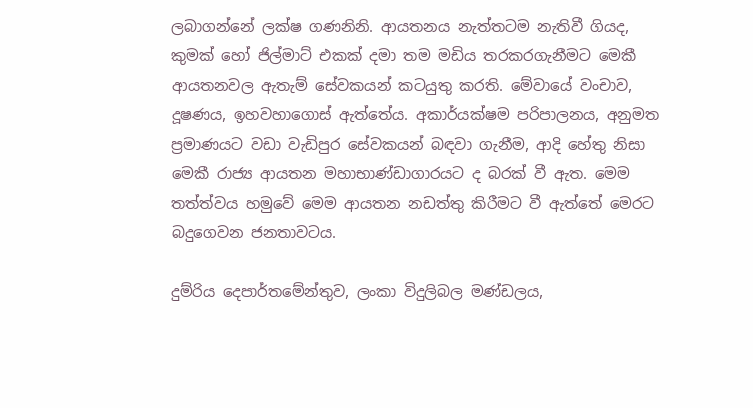ලබාගන්නේ ලක්ෂ ගණනිනි. ආයතනය නැත්තටම නැතිවී ගියද, කුමක් හෝ ජිල්මාට් එකක් දමා තම මඩිය තරකරගැනීමට මෙකී ආයතනවල ඇතැම් සේවකයන් කටයුතු කරති. මේවායේ වංචාව, දූෂණය, ඉහවහාගොස් ඇත්තේය. අකාර්යක්ෂම පරිපාලනය, අනුමත ප්‍රමාණයට වඩා වැඩිපුර සේවකයන් බඳවා ගැනීම, ආදි හේතු නිසා මෙකී රාජ්‍ය ආයතන මහාභාණ්ඩාගාරයට ද බරක් වී ඇත. මෙම තත්ත්වය හමුවේ මෙම ආයතන නඩත්තු කිරීමට වී ඇත්තේ මෙරට බදුගෙවන ජනතාවටය.

දුම්රිය දෙපාර්තමේන්තුව, ලංකා විදුලිබල මණ්ඩලය,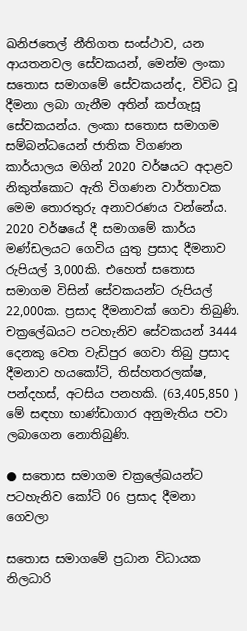ඛනිජතෙල් නීතිගත සංස්ථාව, යන ආයතනවල සේවකයන්, මෙන්ම ලංකා සතොස සමාගමේ සේවකයන්ද, විවිධ වූ දීමනා ලබා ගැනීම අතින් කප්ගැසූ සේවකයන්ය. ලංකා සතොස සමාගම සම්බන්ධයෙන් ජාතික විගණන කාර්යාලය මගින් 2020 වර්ෂයට අදාළව නිකුත්කොට ඇති විගණන වාර්තාවක මෙම තොරතුරු අනාවරණය වන්නේය. 2020 වර්ෂයේ දී සමාගමේ කාර්ය මණ්ඩලයට ගෙවිය යුතු ප්‍රසාද දීමනාව රුපියල් 3,000කි. එහෙත් සතොස සමාගම විසින් සේවකයන්ට රුපියල් 22,000ක. ප්‍රසාද දීමනාවක් ගෙවා තිබුණි. චක්‍රලේඛයට පටහැනිව සේවකයන් 3444 දෙනකු වෙත වැඩිපුර ගෙවා තිබු ප්‍රසාද දීමනාව හයකෝටි, තිස්හතරලක්ෂ, පන්දහස්, අටසිය පනහකි. (63,405,850 ) මේ සඳහා භාණ්ඩාගාර අනුමැතිය පවා ලබාගෙන නොතිබුණි.

● සතොස සමාගම චක්‍රලේඛයන්ට පටහැනිව කෝටි 06 ප්‍රසාද දීමනා ගෙවලා

සතොස සමාගමේ ප්‍රධාන විධායක නිලධාරි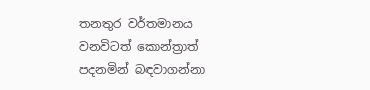තනතුර වර්තමානය වනවිටත් කොන්ත්‍රාත් පදනමින් බඳවාගන්නා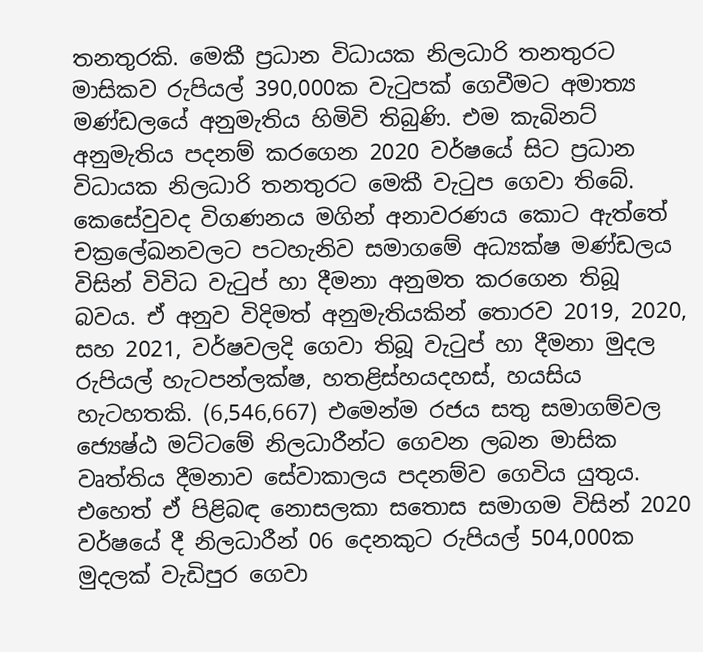තනතුරකි. මෙකී ප්‍රධාන විධායක නිලධාරි තනතුරට මාසිකව රුපියල් 390,000ක වැටුපක් ගෙවීමට අමාත්‍ය මණ්ඩලයේ අනුමැතිය හිමිවි තිබුණි. එම කැබිනට් අනුමැතිය පදනම් කරගෙන 2020 වර්ෂයේ සිට ප්‍රධාන විධායක නිලධාරි තනතුරට මෙකී වැටුප ගෙවා තිබේ. කෙසේවුවද විගණනය මගින් අනාවරණය කොට ඇත්තේ චක්‍රලේඛනවලට පටහැනිව සමාගමේ අධ්‍යක්ෂ මණ්ඩලය විසින් විවිධ වැටුප් හා දීමනා අනුමත කරගෙන තිබූ බවය. ඒ අනුව විදිමත් අනුමැතියකින් තොරව 2019, 2020, සහ 2021, වර්ෂවලදි ගෙවා තිබූ වැටුප් හා දීමනා මුදල රුපියල් හැටපන්ලක්ෂ, හතළිස්හයදහස්, හයසිය හැටහතකි. (6,546,667) එමෙන්ම රජය සතු සමාගම්වල ජ්‍යෙෂ්ඨ මට්ටමේ නිලධාරීන්ට ගෙවන ලබන මාසික වෘත්තිය දීමනාව සේවාකාලය පදනම්ව ගෙවිය යුතුය. එහෙත් ඒ පිළිබඳ නොසලකා සතොස සමාගම විසින් 2020 වර්ෂයේ දී නිලධාරීන් 06 දෙනකුට රුපියල් 504,000ක මුදලක් වැඩිපුර ගෙවා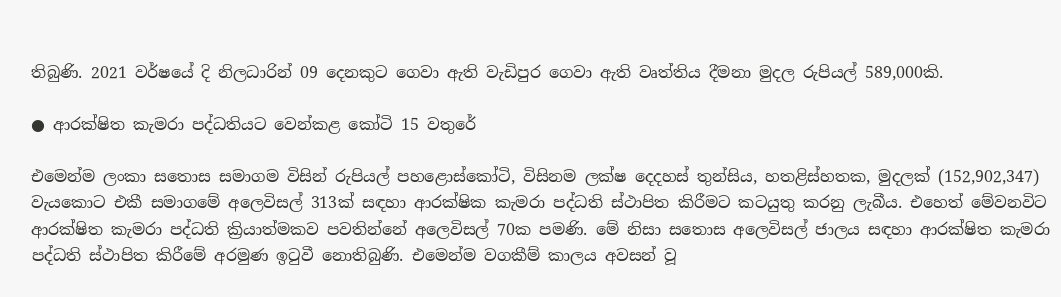තිබුණි. 2021 වර්ෂයේ දි නිලධාරින් 09 දෙනකුට ගෙවා ඇති වැඩිපුර ගෙවා ඇති වෘත්තිය දීමනා මුදල රුපියල් 589,000කි.

● ආරක්ෂිත කැමරා පද්ධතියට වෙන්කළ කෝටි 15 වතුරේ

එමෙන්ම ලංකා සතොස සමාගම විසින් රුපියල් පහළොස්කෝටි, විසිනම ලක්ෂ දෙදහස් තුන්සිය, හතළිස්හතක, මුදලක් (152,902,347) වැයකොට එකී සමාගමේ අලෙවිසල් 313ක් සඳහා ආරක්ෂික කැමරා පද්ධති ස්ථාපිත කිරීමට කටයුතු කරනු ලැබීය. එහෙත් මේවනවිට ආරක්ෂිත කැමරා පද්ධති ක්‍රියාත්මකව පවතින්නේ අලෙවිසල් 70ක පමණි. මේ නිසා සතොස අලෙවිසල් ජාලය සඳහා ආරක්ෂිත කැමරා පද්ධති ස්ථාපිත කිරීමේ අරමුණ ඉටුවී නොතිබුණි. එමෙන්ම වගකීම් කාලය අවසන් වූ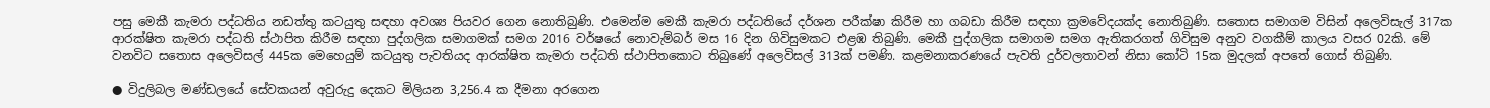පසු මෙකී කැමරා පද්ධතිය නඩත්තු කටයුතු සඳහා අවශ්‍ය පියවර ගෙන නොතිබුණි. එමෙන්ම මෙකී කැමරා පද්ධතියේ දර්ශන පරීක්ෂා කිරීම හා ගබඩා කිරීම සඳහා ක්‍රමවේදයක්ද නොතිබුණි. සතොස සමාගම විසින් අලෙවිසැල් 317ක ආරක්ෂිත කැමරා පද්ධති ස්ථාපිත කිරීම සඳහා පුද්ගලික සමාගමක් සමග 2016 වර්ෂයේ නොවැම්බර් මස 16 දින ගිවිසුමකට එළඹ තිබුණි. මෙකී පුද්ගලික සමාගම සමග ඇතිකරගත් ගිවිසුම අනුව වගකීම් කාලය වසර 02කි. මේ වනවිට සතොස අලෙවිසල් 445ක මෙහෙයුම් කටයුතු පැවතියද ආරක්ෂිත කැමරා පද්ධති ස්ථාපිතකොට තිබුණේ අලෙවිසල් 313ක් පමණි. කළමනාකරණයේ පැවති දුර්වලතාවන් නිසා කෝටි 15ක මුදලක් අපතේ ගොස් තිබුණි.

● විදුලිබල මණ්ඩලයේ සේවකයන් අවුරුදු දෙකට මිලියන 3,256.4 ක දීමනා අරගෙන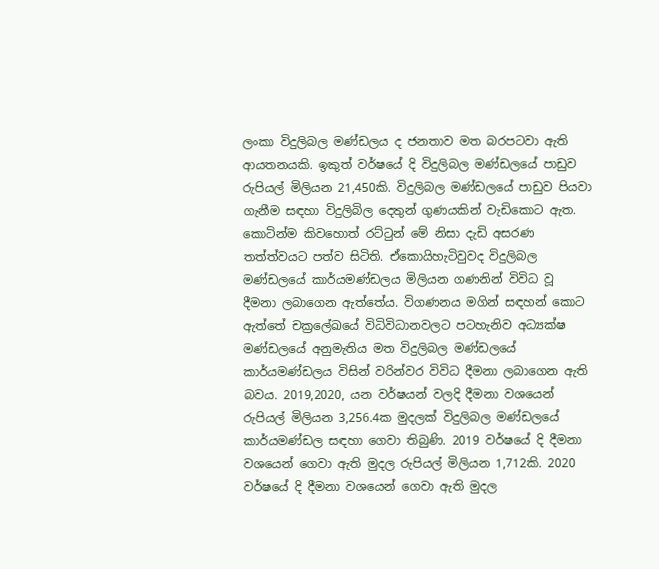ලංකා විදුලිබල මණ්ඩලය ද ජනතාව මත බරපටවා ඇති ආයතනයකි. ඉකුත් වර්ෂයේ දි විදුලිබල මණ්ඩලයේ පාඩුව රුපියල් මිලියන 21,450කි. විදුලිබල මණ්ඩලයේ පාඩුව පියවා ගැනීම සඳහා විදුලිබිල දෙතුන් ගුණයකින් වැඩිකොට ඇත. කොටින්ම කිවහොත් රට්ටුන් මේ නිසා දැඩි අසරණ තත්ත්වයට පත්ව සිටිති. ඒකොයිහැටිවුවද විදුලිබල මණ්ඩලයේ කාර්යමණ්ඩලය මිලියන ගණනින් විවිධ වූ දීමනා ලබාගෙන ඇත්තේය. විගණනය මගින් සඳහන් කොට ඇත්තේ චක්‍රලේඛයේ විධිවිධානවලට පටහැනිව අධ්‍යක්ෂ මණ්ඩලයේ අනුමැතිය මත විදුලිබල මණ්ඩලයේ කාර්යමණ්ඩලය විසින් වරින්වර විවිධ දීමනා ලබාගෙන ඇති බවය. 2019,2020, යන වර්ෂයන් වලදි දීමනා වශයෙන් රුපියල් මිලියන 3,256.4ක මුදලක් විදුලිබල මණ්ඩලයේ කාර්යමණ්ඩල සඳහා ගෙවා තිබුණි. 2019 වර්ෂයේ දි දීමනා වශයෙන් ගෙවා ඇති මුදල රුපියල් මිලියන 1,712කි. 2020 වර්ෂයේ දි දීමනා වශයෙන් ගෙවා ඇති මුදල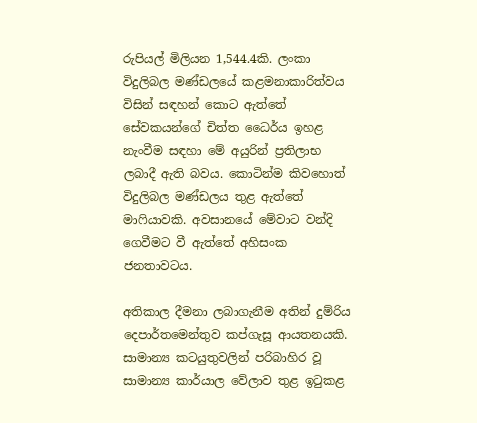රුපියල් මිලියන 1,544.4කි. ලංකා විදුලිබල මණ්ඩලයේ කළමනාකාරිත්වය විසින් සඳහන් කොට ඇත්තේ සේවකයන්ගේ චිත්ත ධෛර්ය ඉහළ නැංවීම සඳහා මේ අයුරින් ප්‍රතිලාභ ලබාදී ඇති බවය. කොටින්ම කිවහොත් විදුලිබල මණ්ඩලය තුළ ඇත්තේ මාෆියාවකි. අවසානයේ මේවාට වන්දි ගෙවීමට වී ඇත්තේ අහිසංක ජනතාවටය.

අතිකාල දීමනා ලබාගැනීම අතින් දුම්රිය දෙපාර්තමෙන්තුව කප්ගැසූ ආයතනයකි. සාමාන්‍ය කටයුතුවලින් පරිබාහිර වූ සාමාන්‍ය කාර්යාල වේලාව තුළ ඉටුකළ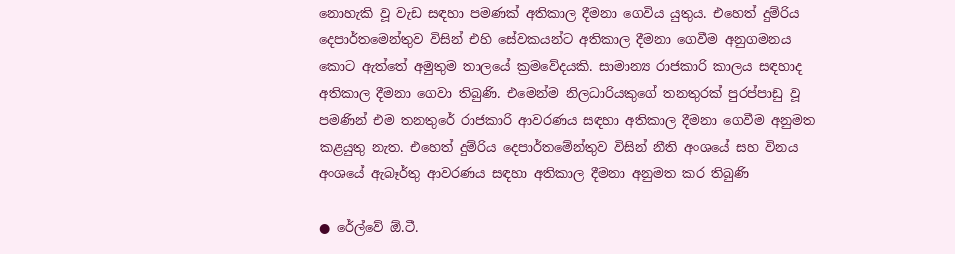නොහැකි වූ වැඩ සඳහා පමණක් අතිකාල දීමනා ගෙවිය යුතුය. එහෙත් දුම්රිය දෙපාර්තමෙන්තුව විසින් එහි සේවකයන්ට අතිකාල දීමනා ගෙවීම අනුගමනය කොට ඇත්තේ අමුතුම තාලයේ ක්‍රමවේදයකි. සාමාන්‍ය රාජකාරි කාලය සඳහාද අතිකාල දීමනා ගෙවා තිබුණි. එමෙන්ම නිලධාරියකුගේ තනතුරක් පුරප්පාඩු වූ පමණින් එම තනතුරේ රාජකාරි ආවරණය සඳහා අතිකාල දීමනා ගෙවීම අනුමත කළයුතු නැත. එහෙත් දුම්රිය දෙපාර්තමේන්තුව විසින් නීති අංශයේ සහ විනය අංශයේ ඇබෑර්තු ආවරණය සඳහා අතිකාල දීමනා අනුමත කර තිබුණි

● රේල්වේ ඕ.ටී.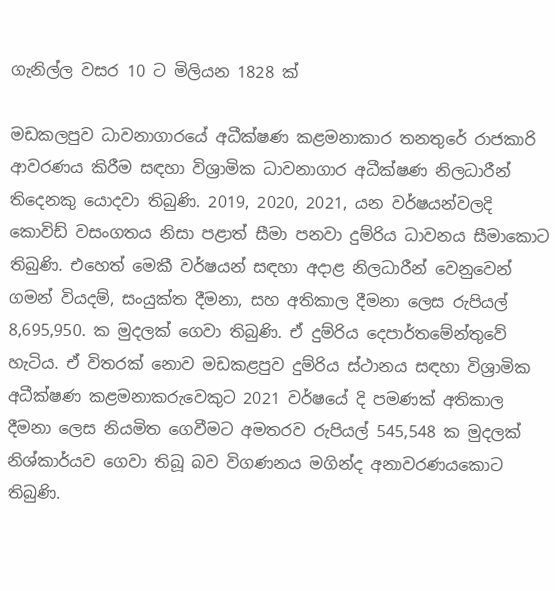ගැනිල්ල වසර 10 ට මිලියන 1828 ක්

මඩකලපුව ධාවනාගාරයේ අධීක්ෂණ කළමනාකාර තනතුරේ රාජකාරි ආවරණය කිරීම සඳහා විශ්‍රාමික ධාවනාගාර අධීක්ෂණ නිලධාරීන් තිදෙනකු යොදවා තිබුණි. 2019, 2020, 2021, යන වර්ෂයන්වලදි කොවිඩ් වසංගතය නිසා පළාත් සීමා පනවා දුම්රිය ධාවනය සීමාකොට තිබුණි. එහෙත් මෙකී වර්ෂයන් සඳහා අදාළ නිලධාරීන් වෙනුවෙන් ගමන් වියදම්, සංයුක්ත දීමනා, සහ අතිකාල දීමනා ලෙස රුපියල් 8,695,950. ක මුදලක් ගෙවා තිබුණි. ඒ දුම්රිය දෙපාර්තමේන්තුවේ හැටිය. ඒ විතරක් නොව මඩකළපුව දුම්රිය ස්ථානය සඳහා විශ්‍රාමික අධීක්ෂණ කළමනාකරුවෙකුට 2021 වර්ෂයේ දි පමණක් අතිකාල දීමනා ලෙස නියමිත ගෙවීමට අමතරව රුපියල් 545,548 ක මුදලක් නිශ්කාර්යව ගෙවා තිබූ බව විගණනය මගින්ද අනාවරණයකොට තිබුණි.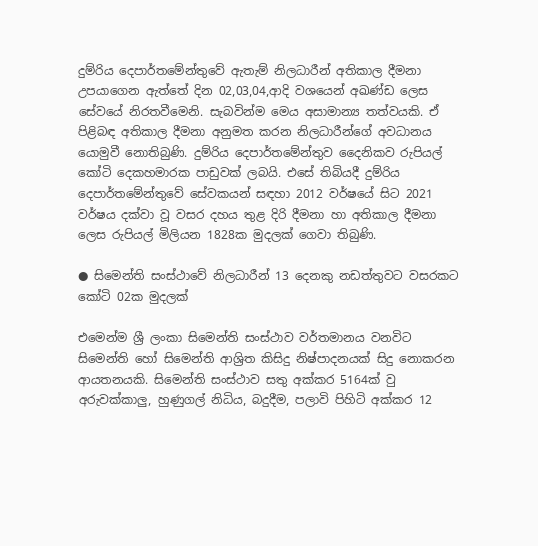දුම්රිය දෙපාර්තමේන්තුවේ ඇතැම් නිලධාරීන් අතිකාල දීමනා උපයාගෙන ඇත්තේ දින 02,03,04,ආදි වශයෙන් අඛණ්ඩ ලෙස සේවයේ නිරතවීමෙනි. සැබවින්ම මෙය අසාමාන්‍ය තත්වයකි. ඒ පිළිබඳ අතිකාල දීමනා අනුමත කරන නිලධාරීන්ගේ අවධානය යොමුවී නොතිබුණි. දුම්රිය දෙපාර්තමේන්තුව දෛනිකව රුපියල් කෝටි දෙකහමාරක පාඩුවක් ලබයි. එසේ තිබියදී දුම්රිය දෙපාර්තමේන්තුවේ සේවකයන් සඳහා 2012 වර්ෂයේ සිට 2021 වර්ෂය දක්වා වූ වසර දහය තුළ දිරි දීමනා හා අතිකාල දීමනා ලෙස රුපියල් මිලියන 1828ක මුදලක් ගෙවා තිබුණි.

● සිමෙන්ති සංස්ථාවේ නිලධාරීන් 13 දෙනකු නඩත්තුවට වසරකට කෝටි 02ක මුදලක්

එමෙන්ම ශ්‍රී ලංකා සිමෙන්ති සංස්ථාව වර්තමානය වනවිට සිමෙන්ති හෝ සිමෙන්ති ආශ්‍රිත කිසිදු නිෂ්පාදනයක් සිදු නොකරන ආයතනයකි. සිමෙන්ති සංස්ථාව සතු අක්කර 5164ක් වු අරුවක්කාලු, හුණුගල් නිධිය, බදුදීම, පලාවි පිහිටි අක්කර 12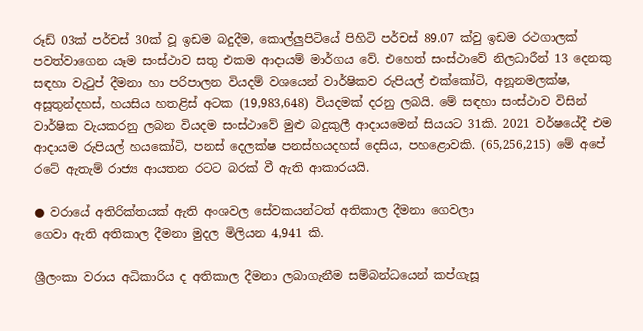රූඩ් 03ක් පර්චස් 30ක් වූ ඉඩම බදුදීම, කොල්ලුපිටියේ පිහිටි පර්චස් 89.07 ක්වු ඉඩම රථගාලක් පවත්වාගෙන යෑම සංස්ථාව සතු එකම ආදායම් මාර්ගය වේ. එහෙත් සංස්ථාවේ නිලධාරීන් 13 දෙනකු සඳහා වැටුප් දීමනා හා පරිපාලන වියදම් වශයෙන් වාර්ෂිකව රුපියල් එක්කෝටි, අනූනමලක්ෂ, අසූතුන්දහස්, හයසිය හතළිස් අටක (19,983,648) වියදමක් දරනු ලබයි. මේ සඳහා සංස්ථාව විසින් වාර්ෂික වැයකරනු ලබන වියදම සංස්ථාවේ මුළු බදුකුලී ආදායමෙන් සියයට 31කි. 2021 වර්ෂයේදී එම ආදායම රුපියල් හයකෝටි, පනස් දෙලක්ෂ පනස්හයදහස් දෙසිය, පහළොවකි. (65,256,215) මේ අපේ රටේ ඇතැම් රාජ්‍ය ආයතන රටට බරක් වී ඇති ආකාරයයි.

● වරායේ අතිරික්තයක් ඇති අංශවල සේවකයන්ටත් අතිකාල දීමනා ගෙවලා
ගෙවා ඇති අතිකාල දීමනා මුදල මිලියන 4,941 කි.

ශ්‍රීලංකා වරාය අධිකාරිය ද අතිකාල දීමනා ලබාගැනීම සම්බන්ධයෙන් කප්ගැසූ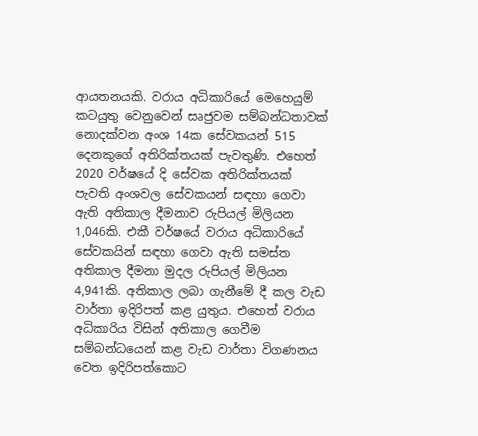ආයතනයකි. වරාය අධිකාරියේ මෙහෙයුම් කටයුතු වෙනුවෙන් සෘජුවම සම්බන්ධතාවක් නොදක්වන අංශ 14ක සේවකයන් 515 දෙනකුගේ අතිරික්තයක් පැවතුණි. එහෙත් 2020 වර්ෂයේ දි සේවක අතිරික්තයක් පැවති අංශවල සේවකයන් සඳහා ගෙවා ඇති අතිකාල දීමනාව රුපියල් මිලියන 1,046කි. එකී වර්ෂයේ වරාය අධිකාරියේ සේවකයින් සඳහා ගෙවා ඇති සමස්ත අතිකාල දීමනා මුදල රුපියල් මිලියන 4,941කි. අතිකාල ලබා ගැනීමේ දී කල වැඩ වාර්තා ඉදිරිපත් කළ යුතුය. එහෙත් වරාය අධිකාරිය විසින් අතිකාල ගෙවීම සම්බන්ධයෙන් කළ වැඩ වාර්තා විගණනය වෙත ඉදිරිපත්කොට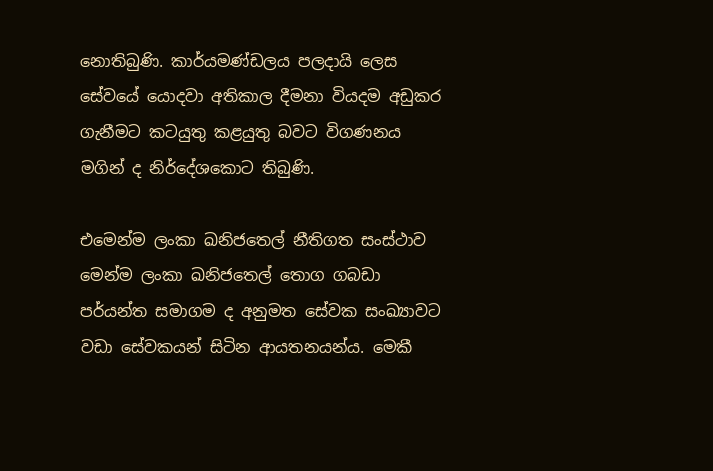නොතිබුණි. කාර්යමණ්ඩලය පලදායි ලෙස සේවයේ යොදවා අතිකාල දීමනා වියදම අඩුකර ගැනීමට කටයුතු කළයුතු බවට විගණනය මගින් ද නිර්දේශකොට තිබුණි.

එමෙන්ම ලංකා ඛනිජතෙල් නීතිගත සංස්ථාව මෙන්ම ලංකා ඛනිජතෙල් තොග ගබඩා පර්යන්ත සමාගම ද අනුමත සේවක සංඛ්‍යාවට වඩා සේවකයන් සිටින ආයතනයන්ය. මෙකී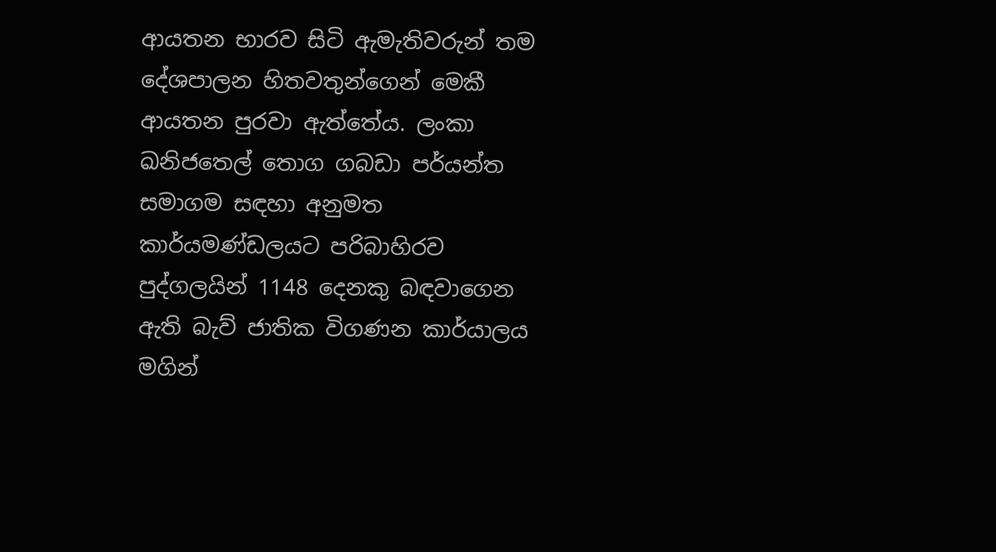ආයතන භාරව සිටි ඇමැතිවරුන් තම දේශපාලන හිතවතුන්ගෙන් මෙකී ආයතන පුරවා ඇත්තේය. ලංකා ඛනිජතෙල් තොග ගබඩා පර්යන්ත සමාගම සඳහා අනුමත කාර්යමණ්ඩලයට පරිබාහිරව පුද්ගලයින් 1148 දෙනකු බඳවාගෙන ඇති බැව් ජාතික විගණන කාර්යාලය මගින්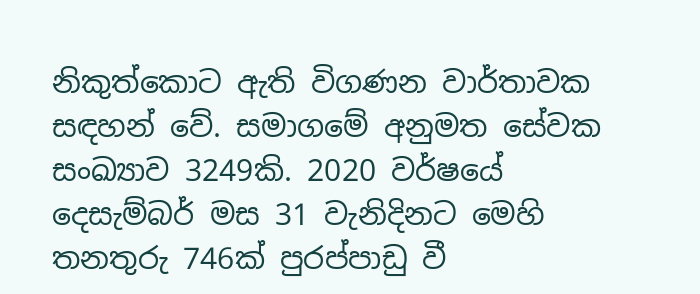නිකුත්කොට ඇති විගණන වාර්තාවක සඳහන් වේ. සමාගමේ අනුමත සේවක සංඛ්‍යාව 3249කි. 2020 වර්ෂයේ දෙසැම්බර් මස 31 වැනිදිනට මෙහි තනතුරු 746ක් පුරප්පාඩු වී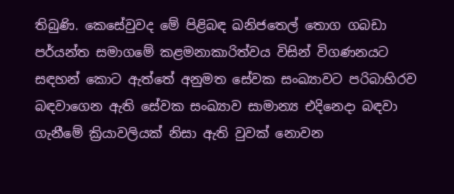තිබුණි. කෙසේවුවද මේ පිළිබඳ ඛනිජතෙල් තොග ගබඩා පර්යන්ත සමාගමේ කළමනාකාරිත්වය විසින් විගණනයට සඳහන් කොට ඇත්තේ අනුමත සේවක සංඛ්‍යාවට පරිබාහිරව බඳවාගෙන ඇති සේවක සංඛ්‍යාව සාමාන්‍ය එදිනෙදා බඳවා ගැනීමේ ක්‍රියාවලියක් නිසා ඇති වුවක් නොවන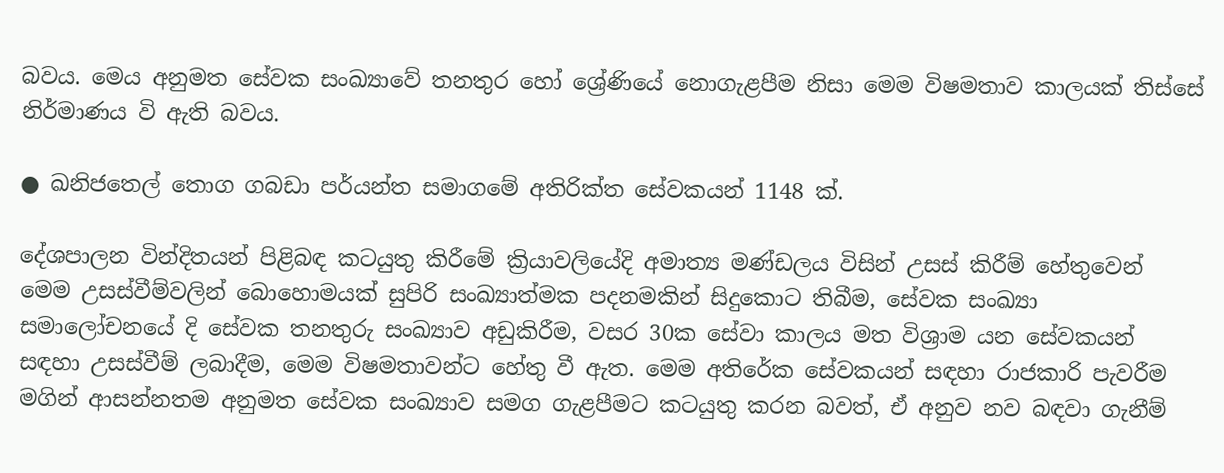බවය. මෙය අනුමත සේවක සංඛ්‍යාවේ තනතුර හෝ ශ්‍රේණියේ නොගැළපීම නිසා මෙම විෂමතාව කාලයක් තිස්සේ නිර්මාණය වි ඇති බවය.

● ඛනිජතෙල් තොග ගබඩා පර්යන්ත සමාගමේ අතිරික්ත සේවකයන් 1148 ක්.

දේශපාලන වින්දිතයන් පිළිබඳ කටයුතු කිරීමේ ක්‍රියාවලියේදි අමාත්‍ය මණ්ඩලය විසින් උසස් කිරීම් හේතුවෙන් මෙම උසස්වීම්වලින් බොහොමයක් සුපිරි සංඛ්‍යාත්මක පදනමකින් සිදුකොට තිබීම, සේවක සංඛ්‍යා සමාලෝචනයේ දි සේවක තනතුරු සංඛ්‍යාව අඩුකිරීම, වසර 30ක සේවා කාලය මත විශ්‍රාම යන සේවකයන් සඳහා උසස්වීම් ලබාදීම, මෙම විෂමතාවන්ට හේතු වී ඇත. මෙම අතිරේක සේවකයන් සඳහා රාජකාරි පැවරීම මගින් ආසන්නතම අනුමත සේවක සංඛ්‍යාව සමග ගැළපීමට කටයුතු කරන බවත්, ඒ අනුව නව බඳවා ගැනීම්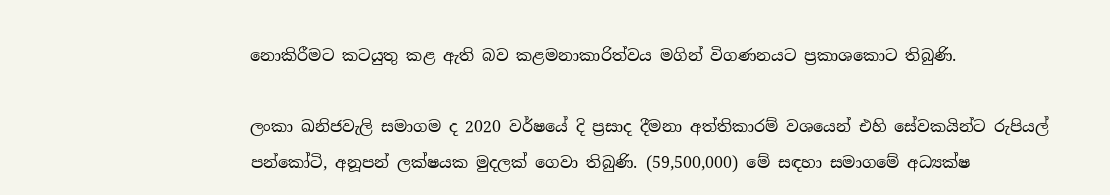නොකිරීමට කටයුතු කළ ඇති බව කළමනාකාරිත්වය මගින් විගණනයට ප්‍රකාශකොට තිබුණි.

ලංකා ඛනිජවැලි සමාගම ද 2020 වර්ෂයේ දි ප්‍රසාද දීමනා අත්තිකාරම් වශයෙන් එහි සේවකයින්ට රුපියල් පන්කෝටි, අනූපන් ලක්ෂයක මුදලක් ගෙවා තිබුණි. (59,500,000) මේ සඳහා සමාගමේ අධ්‍යක්ෂ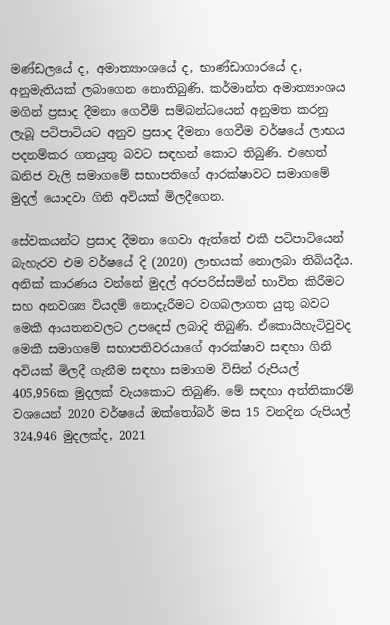මණ්ඩලයේ ද, අමාත්‍යාංශයේ ද, භාණ්ඩාගාරයේ ද, අනුමැතියක් ලබාගෙන නොතිබුණි. කර්මාන්ත අමාත්‍යාංශය මගින් ප්‍රසාද දීමනා ගෙවීම් සම්බන්ධයෙන් අනුමත කරනු ලැබූ පටිපාටියට අනුව ප්‍රසාද දීමනා ගෙවීම වර්ෂයේ ලාභය පදනම්කර ගතයුතු බවට සඳහන් කොට තිබුණි. එහෙත් ඛනිජ වැලි සමාගමේ සභාපතිගේ ආරක්ෂාවට සමාගමේ මුදල් යොදවා ගිනි අවියක් මිලදීගෙන.

සේවකයන්ට ප්‍රසාද දීමනා ගෙවා ඇත්තේ එකී පටිපාටියෙන් බැහැරව එම වර්ෂයේ දි (2020) ලාභයක් නොලබා තිබියදීය. අනික් කාරණය වන්නේ මුදල් අරපරිස්සමින් භාවිත කිරීමට සහ අනවශ්‍ය වියදම් නොදැරීමට වගබලාගත යුතු බවට මෙකී ආයතනවලට උපදෙස් ලබාදි තිබුණි. ඒකොයිහැටිවුවද මෙකී සමාගමේ සභාපතිවරයාගේ ආරක්ෂාව සඳහා ගිනි අවියක් මිලදී ගැනීම සඳහා සමාගම විසින් රුපියල් 405,956ක මුදලක් වැයකොට තිබුණි. මේ සඳහා අත්තිකාරම් වශයෙන් 2020 වර්ෂයේ ඔක්තෝබර් මස 15 වනදින රුපියල් 324,946 මුදලක්ද, 2021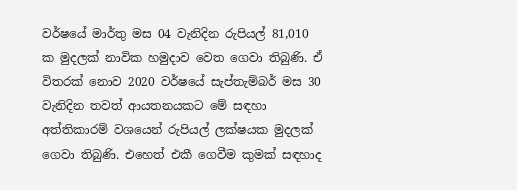වර්ෂයේ මාර්තු මස 04 වැනිදින රුපියල් 81,010 ක මුදලක් නාවික හමුදාව වෙත ගෙවා තිබුණි. ඒ විතරක් නොව 2020 වර්ෂයේ සැප්තැම්බර් මස 30 වැනිදින තවත් ආයතනයකට මේ සඳහා අත්තිකාරම් වශයෙන් රුපියල් ලක්ෂයක මුදලක් ගෙවා තිබුණි. එහෙත් එකී ගෙවීම කුමක් සඳහාද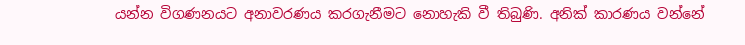යන්න විගණනයට අනාවරණය කරගැනීමට නොහැකි වී තිබුණි. අනික් කාරණය වන්නේ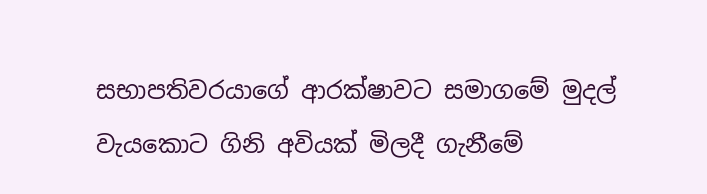සභාපතිවරයාගේ ආරක්ෂාවට සමාගමේ මුදල් වැයකොට ගිනි අවියක් මිලදී ගැනීමේ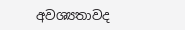අවශ්‍යතාවද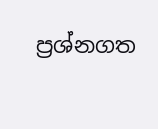ප්‍රශ්නගත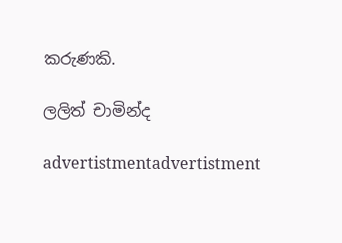කරුණකි.

ලලිත් චාමින්ද

advertistmentadvertistment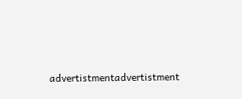advertistmentadvertistment